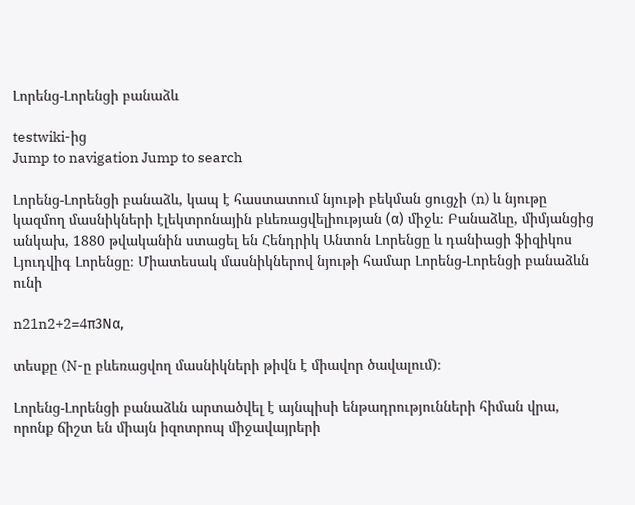Լորենց-Լորենցի բանաձև

testwiki-ից
Jump to navigation Jump to search

Լորենց-Լորենցի բանաձև, կապ է հաստատում նյութի բեկման ցուցչի (n) և նյութը կազմող մասնիկների էլեկտրոնային բևեռացվելիության (α) միջև։ Բանաձևը, միմյանցից անկախ, 1880 թվականին ստացել են Հենդրիկ Անտոն Լորենցը և դանիացի ֆիզիկոս Լյուդվիգ Լորենցը։ Միատեսակ մասնիկներով նյութի համար Լորենց-Լորենցի բանաձևն ունի

n21n2+2=4π3Nα,

տեսքը (N-ը բևեռացվող մասնիկների թիվն է միավոր ծավալում)։

Լորենց-Լորենցի բանաձևն արտածվել է այնպիսի ենթադրությունների հիման վրա, որոնք ճիշտ են միայն իզոտրոպ միջավայրերի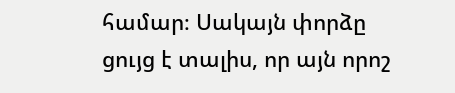համար։ Սակայն փորձը ցույց է տալիս, որ այն որոշ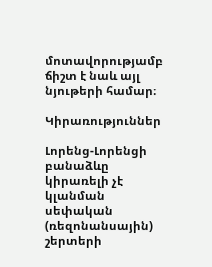մոտավորությամբ ճիշտ է նաև այլ նյութերի համար։

Կիրառություններ

Լորենց-Լորենցի բանաձևը կիրառելի չէ կլանման սեփական (ռեզոնանսային) շերտերի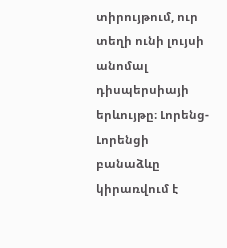տիրույթում, ուր տեղի ունի լույսի անոմալ դիսպերսիայի երևույթը։ Լորենց-Լորենցի բանաձևը կիրառվում է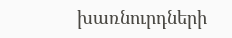խառնուրդների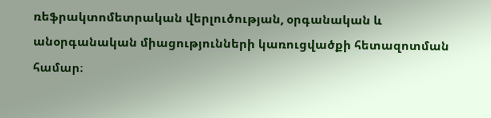ռեֆրակտոմետրական վերլուծության, օրգանական և անօրգանական միացությունների կառուցվածքի հետազոտման համար։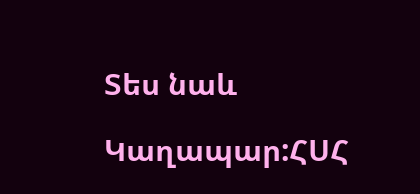Տես նաև

Կաղապար:ՀՍՀ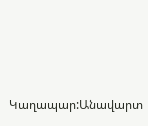Կաղապար:Անավարտ